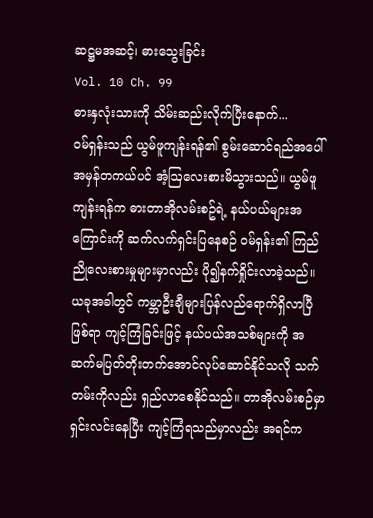ဆဋ္ဌမအဆင့်၊ ဓားသွေးခြင်း
Vol. 10 Ch. 99
ဓားနှလုံးသားကို သိမ်းဆည်းလိုက်ပြီးနောက်...
ဝမ်ရှန်းသည် ယွမ်ဖူကျန်းရန်၏ စွမ်းဆောင်ရည်အပေါ် အမှန်တကယ်ပင် အံ့ဩလေးစားမိသွားသည်။ ယွမ်ဖူကျန်းရန်က ဓားတာအိုလမ်းစဥ်ရဲ့ နယ်ပယ်များအကြောင်းကို ဆက်လက်ရှင်းပြနေစဉ် ဝမ်ရှန်း၏ ကြည်ညိုလေးစားမှုများမှာလည်း ပို၍နက်ရှိုင်းလာခဲ့သည်။
ယခုအခါတွင် ကမ္ဘာဦးချီများပြန်လည်ရောက်ရှိလာပြီဖြစ်ရာ ကျင့်ကြံခြင်းဖြင့် နယ်ပယ်အသစ်များကို အဆက်မပြတ်တိုးတက်အောင်လုပ်ဆောင်နိုင်သလို သက်တမ်းကိုလည်း ရှည်လာစေနိုင်သည်။ တာအိုလမ်းစဉ်မှာ ရှင်းလင်းနေပြီး ကျင့်ကြံရသည်မှာလည်း အရင်က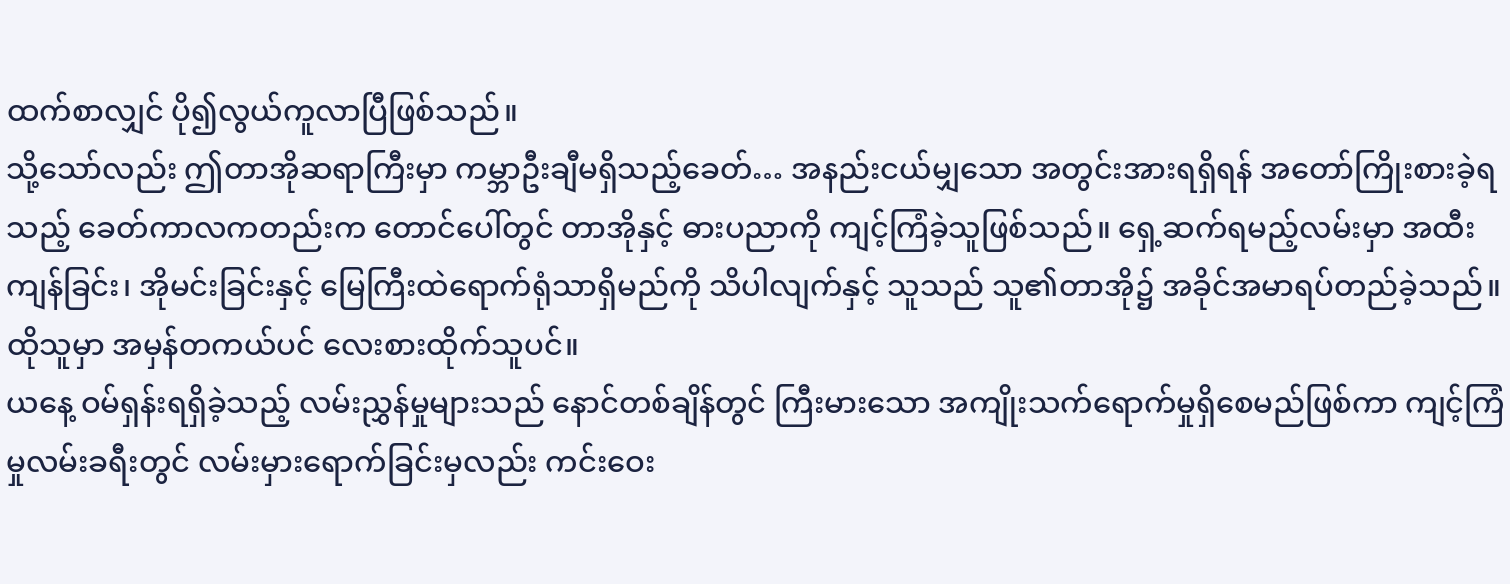ထက်စာလျှင် ပို၍လွယ်ကူလာပြီဖြစ်သည်။
သို့သော်လည်း ဤတာအိုဆရာကြီးမှာ ကမ္ဘာဦးချီမရှိသည့်ခေတ်… အနည်းငယ်မျှသော အတွင်းအားရရှိရန် အတော်ကြိုးစားခဲ့ရသည့် ခေတ်ကာလကတည်းက တောင်ပေါ်တွင် တာအိုနှင့် ဓားပညာကို ကျင့်ကြံခဲ့သူဖြစ်သည်။ ရှေ့ဆက်ရမည့်လမ်းမှာ အထီးကျန်ခြင်း၊ အိုမင်းခြင်းနှင့် မြေကြီးထဲရောက်ရုံသာရှိမည်ကို သိပါလျက်နှင့် သူသည် သူ၏တာအို၌ အခိုင်အမာရပ်တည်ခဲ့သည်။
ထိုသူမှာ အမှန်တကယ်ပင် လေးစားထိုက်သူပင်။
ယနေ့ ဝမ်ရှန်းရရှိခဲ့သည့် လမ်းညွှန်မှုများသည် နောင်တစ်ချိန်တွင် ကြီးမားသော အကျိုးသက်ရောက်မှုရှိစေမည်ဖြစ်ကာ ကျင့်ကြံမှုလမ်းခရီးတွင် လမ်းမှားရောက်ခြင်းမှလည်း ကင်းဝေး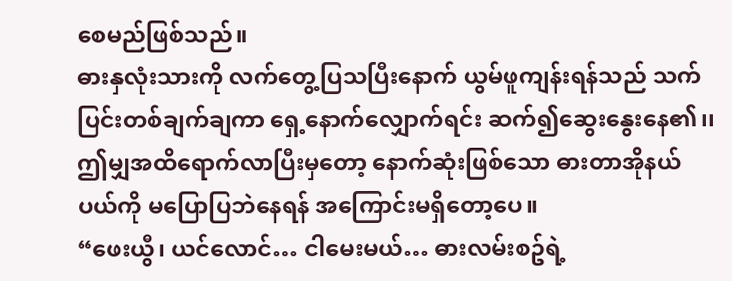စေမည်ဖြစ်သည်။
ဓားနှလုံးသားကို လက်တွေ့ပြသပြီးနောက် ယွမ်ဖူကျန်းရန်သည် သက်ပြင်းတစ်ချက်ချကာ ရှေ့နောက်လျှောက်ရင်း ဆက်၍ဆွေးနွေးနေ၏၊၊
ဤမျှအထိရောက်လာပြီးမှတော့ နောက်ဆုံးဖြစ်သော ဓားတာအိုနယ်ပယ်ကို မပြောပြဘဲနေရန် အကြောင်းမရှိတော့ပေ။
“ဖေးယွီ၊ ယင်လောင်… ငါမေးမယ်… ဓားလမ်းစဥ်ရဲ့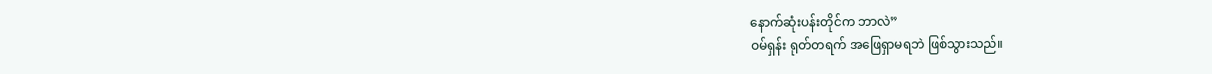နောက်ဆုံးပန်းတိုင်က ဘာလဲ”
ဝမ်ရှန်း ရုတ်တရက် အဖြေရှာမရဘဲ ဖြစ်သွားသည်။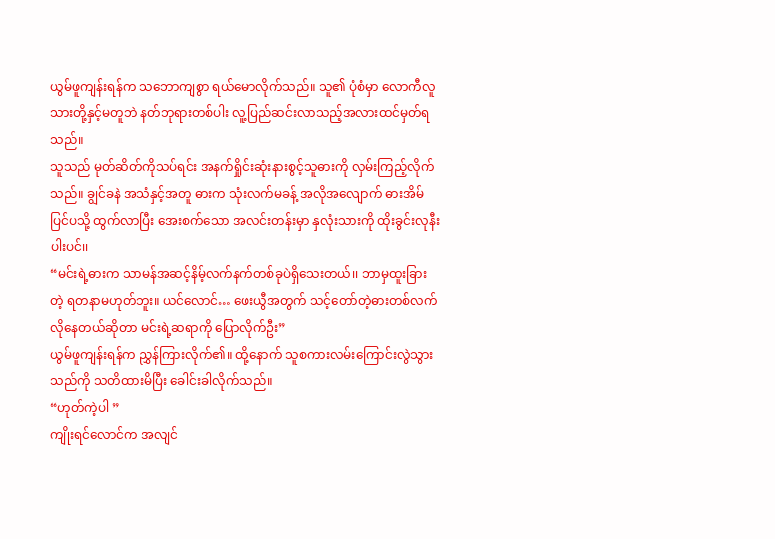ယွမ်ဖူကျန်းရန်က သဘောကျစွာ ရယ်မောလိုက်သည်။ သူ၏ ပုံစံမှာ လောကီလူသားတို့နှင့်မတူဘဲ နတ်ဘုရားတစ်ပါး လူ့ပြည်ဆင်းလာသည့်အလားထင်မှတ်ရသည်။
သူသည် မုတ်ဆိတ်ကိုသပ်ရင်း အနက်ရှိုင်းဆုံးနားစွင့်သူဓားကို လှမ်းကြည့်လိုက်သည်။ ချွင်ခနဲ အသံနှင့်အတူ ဓားက သုံးလက်မခန့် အလိုအလျောက် ဓားအိမ်ပြင်ပသို့ ထွက်လာပြီး အေးစက်သော အလင်းတန်းမှာ နှလုံးသားကို ထိုးခွင်းလုနီးပါးပင်၊၊
“မင်းရဲ့ဓားက သာမန်အဆင့်နိမ့်လက်နက်တစ်ခုပဲရှိသေးတယ်၊၊ ဘာမှထူးခြားတဲ့ ရတနာမဟုတ်ဘူး။ ယင်လောင်… ဖေးယွီအတွက် သင့်တော်တဲ့ဓားတစ်လက်လိုနေတယ်ဆိုတာ မင်းရဲ့ဆရာကို ပြောလိုက်ဦး”
ယွမ်ဖူကျန်းရန်က ညွှန်ကြားလိုက်၏။ ထို့နောက် သူစကားလမ်းကြောင်းလွဲသွားသည်ကို သတိထားမိပြီး ခေါင်းခါလိုက်သည်။
“ဟုတ်ကဲ့ပါ ”
ကျိုးရင်လောင်က အလျင်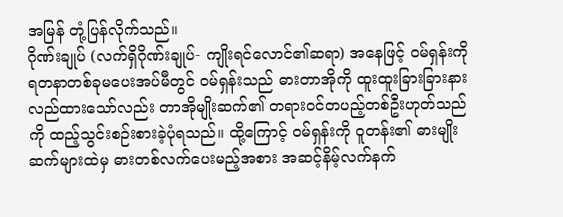အမြန် တုံ့ပြန်လိုက်သည်။
ဂိုဏ်းချုပ် (လက်ရှိဂိုဏ်းချုပ်- ကျိုးရင်လောင်၏ဆရာ) အနေဖြင့် ဝမ်ရှန်းကို ရတနာတစ်ခုမပေးအပ်မီတွင် ဝမ်ရှန်းသည် ဓားတာအိုကို ထူးထူးခြားခြားနားလည်ထားသော်လည်း တာအိုမျိုးဆက်၏ တရားဝင်တပည့်တစ်ဦးဟုတ်သည်ကို ထည့်သွင်းစဉ်းစားခဲ့ပုံရသည်။ ထို့ကြောင့် ဝမ်ရှန်းကို ဝူတန်း၏ ဓားမျိုးဆက်များထဲမှ ဓားတစ်လက်ပေးမည့်အစား အဆင့်နိမ့်လက်နက်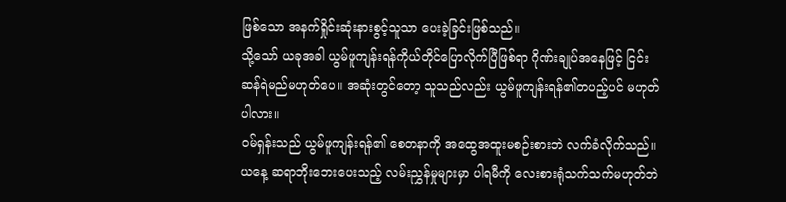ဖြစ်သော အနက်ရှိုင်းဆုံးနားစွင့်သူသာ ပေးခဲ့ခြင်းဖြစ်သည်။
သို့သော် ယခုအခါ ယွမ်ဖူကျန်းရန်ကိုယ်တိုင်ပြောလိုက်ပြီဖြစ်ရာ ဂိုဏ်းချုပ်အနေဖြင့် ငြင်းဆန်ရဲမည်မဟုတ်ပေ။ အဆုံးတွင်တော့ သူသည်လည်း ယွမ်ဖူကျန်းရန်၏တပည့်ပင် မဟုတ်ပါလား။
ဝမ်ရှန်းသည် ယွမ်ဖူကျန်းရန်၏ စေတနာကို အထွေအထူးမစဉ်းစားဘဲ လက်ခံလိုက်သည်။ ယနေ့ ဆရာဘိုးဘေးပေးသည့် လမ်းညွှန်မှုများမှာ ပါရမီကို လေးစားရုံသက်သက်မဟုတ်ဘဲ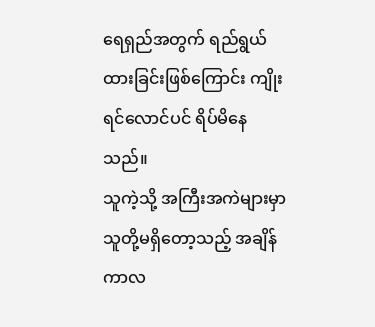ရေရှည်အတွက် ရည်ရွယ်ထားခြင်းဖြစ်ကြောင်း ကျိုးရင်လောင်ပင် ရိပ်မိနေသည်။
သူကဲ့သို့ အကြီးအကဲများမှာ သူတို့မရှိတော့သည့် အချိန်ကာလ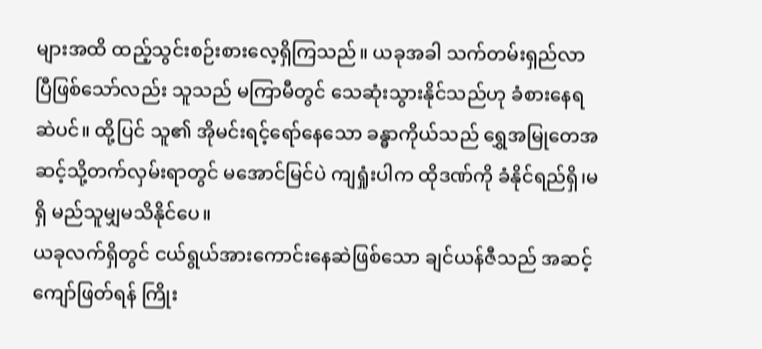များအထိ ထည့်သွင်းစဉ်းစားလေ့ရှိကြသည်။ ယခုအခါ သက်တမ်းရှည်လာပြီဖြစ်သော်လည်း သူသည် မကြာမီတွင် သေဆုံးသွားနိုင်သည်ဟု ခံစားနေရဆဲပင်။ ထို့ပြင် သူ၏ အိုမင်းရင့်ရော်နေသော ခန္ဓာကိုယ်သည် ရွှေအမြုတေအဆင့်သို့တက်လှမ်းရာတွင် မအောင်မြင်ပဲ ကျရှုံးပါက ထိုဒဏ်ကို ခံနိုင်ရည်ရှိ၊မရှိ မည်သူမျှမသိနိုင်ပေ။
ယခုလက်ရှိတွင် ငယ်ရွယ်အားကောင်းနေဆဲဖြစ်သော ချင်ယန်ဇီသည် အဆင့်ကျော်ဖြတ်ရန် ကြိုး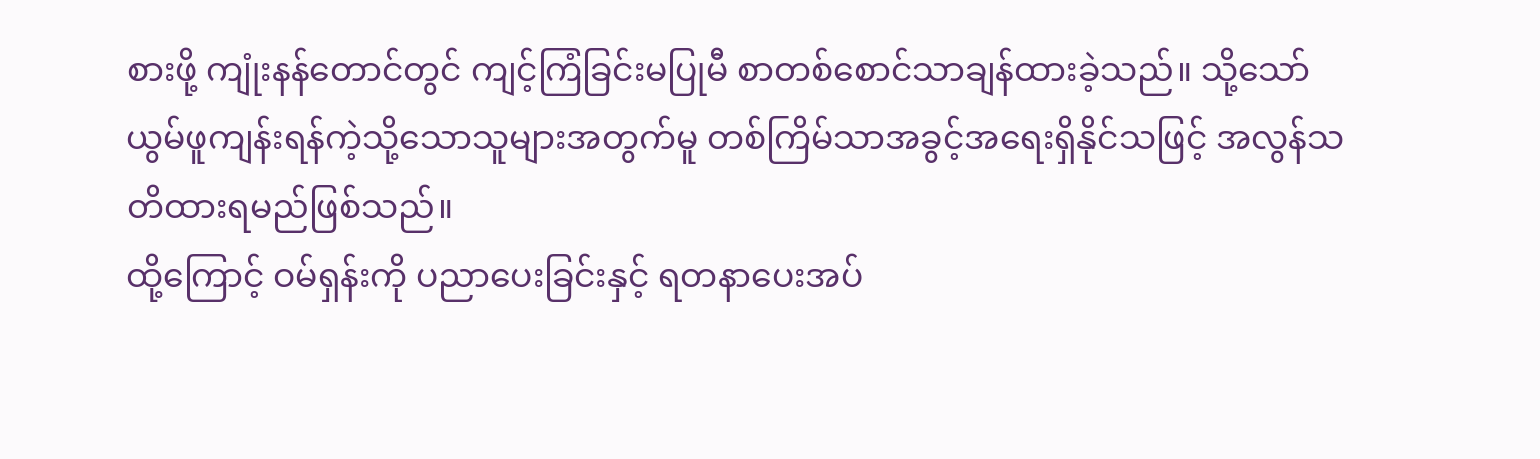စားဖို့ ကျုံးနန်တောင်တွင် ကျင့်ကြံခြင်းမပြုမီ စာတစ်စောင်သာချန်ထားခဲ့သည်။ သို့သော် ယွမ်ဖူကျန်းရန်ကဲ့သို့သောသူများအတွက်မူ တစ်ကြိမ်သာအခွင့်အရေးရှိနိုင်သဖြင့် အလွန်သတိထားရမည်ဖြစ်သည်။
ထို့ကြောင့် ဝမ်ရှန်းကို ပညာပေးခြင်းနှင့် ရတနာပေးအပ်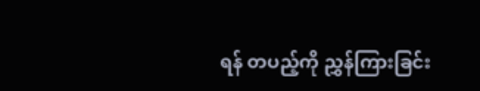ရန် တပည့်ကို ညွှန်ကြားခြင်း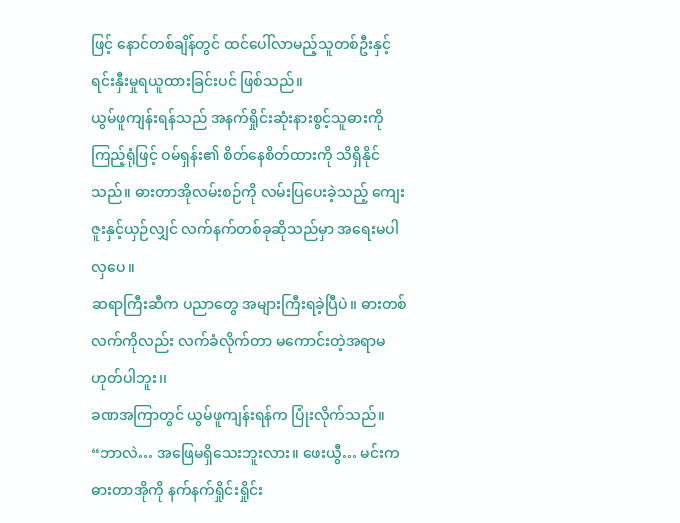ဖြင့် နောင်တစ်ချိန်တွင် ထင်ပေါ်လာမည့်သူတစ်ဦးနှင့် ရင်းနှီးမှုရယူထားခြင်းပင် ဖြစ်သည်။
ယွမ်ဖူကျန်းရန်သည် အနက်ရှိုင်းဆုံးနားစွင့်သူဓားကိုကြည့်ရုံဖြင့် ဝမ်ရှန်း၏ စိတ်နေစိတ်ထားကို သိရှိနိုင်သည်။ ဓားတာအိုလမ်းစဉ်ကို လမ်းပြပေးခဲ့သည့် ကျေးဇူးနှင့်ယှဉ်လျှင် လက်နက်တစ်ခုဆိုသည်မှာ အရေးမပါလှပေ။
ဆရာကြီးဆီက ပညာတွေ အများကြီးရခဲ့ပြီပဲ၊၊ ဓားတစ်လက်ကိုလည်း လက်ခံလိုက်တာ မကောင်းတဲ့အရာမဟုတ်ပါဘူး၊၊
ခဏအကြာတွင် ယွမ်ဖူကျန်းရန်က ပြုံးလိုက်သည်။
“ဘာလဲ… အဖြေမရှိသေးဘူးလား။ ဖေးယွီ… မင်းက ဓားတာအိုကို နက်နက်ရှိုင်းရှိုင်း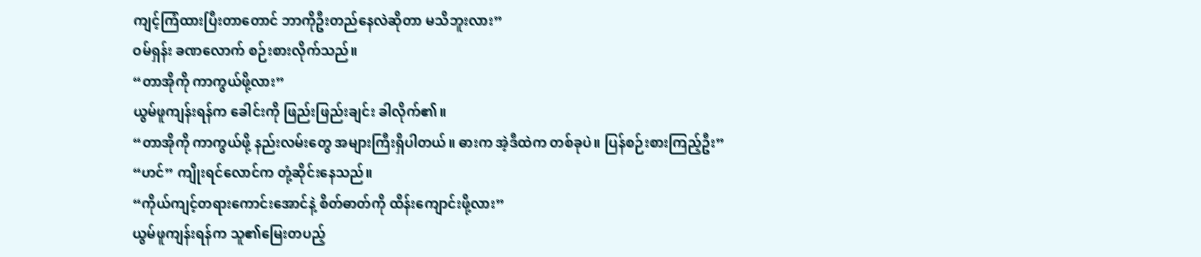ကျင့်ကြံထားပြီးတာတောင် ဘာကိုဦးတည်နေလဲဆိုတာ မသိဘူးလား”
ဝမ်ရှန်း ခဏလောက် စဉ်းစားလိုက်သည်။
“တာအိုကို ကာကွယ်ဖို့လား”
ယွမ်ဖူကျန်းရန်က ခေါင်းကို ဖြည်းဖြည်းချင်း ခါလိုက်၏။
“တာအိုကို ကာကွယ်ဖို့ နည်းလမ်းတွေ အများကြီးရှိပါတယ်။ ဓားက အဲ့ဒီထဲက တစ်ခုပဲ။ ပြန်စဉ်းစားကြည့်ဦး”
“ဟင်” ကျိုးရင်လောင်က တုံ့ဆိုင်းနေသည်။
“ကိုယ်ကျင့်တရားကောင်းအောင်နဲ့ စိတ်ဓာတ်ကို ထိန်းကျောင်းဖို့လား”
ယွမ်ဖူကျန်းရန်က သူ၏မြေးတပည့်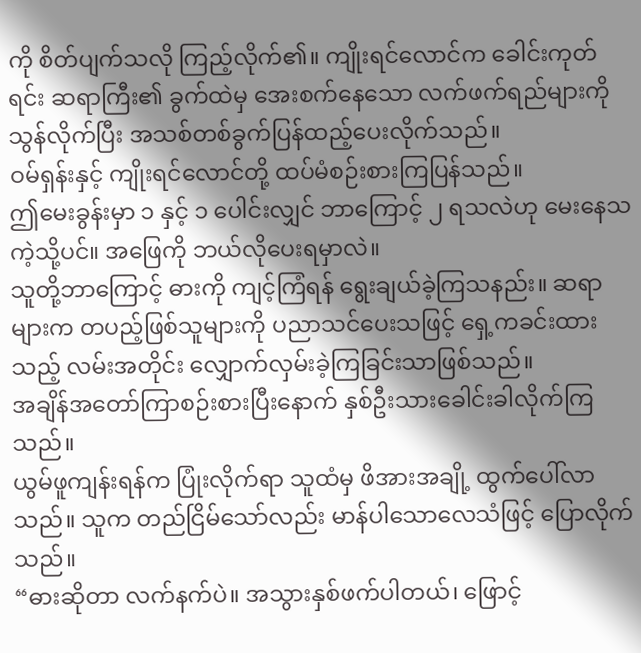ကို စိတ်ပျက်သလို ကြည့်လိုက်၏။ ကျိုးရင်လောင်က ခေါင်းကုတ်ရင်း ဆရာကြီး၏ ခွက်ထဲမှ အေးစက်နေသော လက်ဖက်ရည်များကို သွန်လိုက်ပြီး အသစ်တစ်ခွက်ပြန်ထည့်ပေးလိုက်သည်။
ဝမ်ရှန်းနှင့် ကျိုးရင်လောင်တို့ ထပ်မံစဉ်းစားကြပြန်သည်။
ဤမေးခွန်းမှာ ၁ နှင့် ၁ ပေါင်းလျှင် ဘာကြောင့် ၂ ရသလဲဟု မေးနေသကဲ့သို့ပင်။ အဖြေကို ဘယ်လိုပေးရမှာလဲ။
သူတို့ဘာကြောင့် ဓားကို ကျင့်ကြံရန် ရွေးချယ်ခဲ့ကြသနည်း။ ဆရာများက တပည့်ဖြစ်သူများကို ပညာသင်ပေးသဖြင့် ရှေ့ကခင်းထားသည့် လမ်းအတိုင်း လျှောက်လှမ်းခဲ့ကြခြင်းသာဖြစ်သည်။
အချိန်အတော်ကြာစဉ်းစားပြီးနောက် နှစ်ဦးသားခေါင်းခါလိုက်ကြသည်။
ယွမ်ဖူကျန်းရန်က ပြုံးလိုက်ရာ သူထံမှ ဖိအားအချို့ ထွက်ပေါ်လာသည်။ သူက တည်ငြိမ်သော်လည်း မာန်ပါသောလေသံဖြင့် ပြောလိုက်သည်။
“ဓားဆိုတာ လက်နက်ပဲ။ အသွားနှစ်ဖက်ပါတယ်၊ ဖြောင့်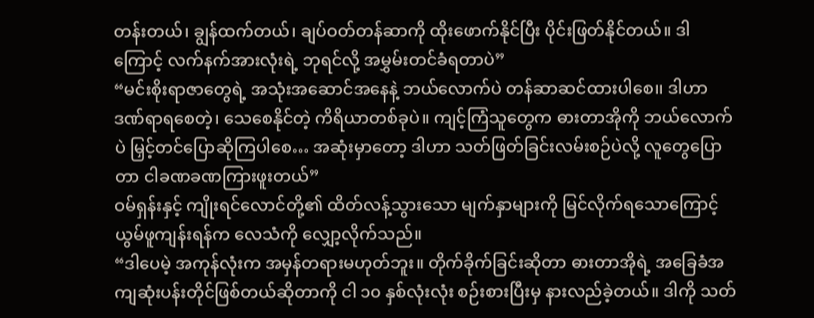တန်းတယ်၊ ချွန်ထက်တယ်၊ ချပ်ဝတ်တန်ဆာကို ထိုးဖောက်နိုင်ပြီး ပိုင်းဖြတ်နိုင်တယ်။ ဒါကြောင့် လက်နက်အားလုံးရဲ့ ဘုရင်လို့ အမွှမ်းတင်ခံရတာပဲ”
“မင်းစိုးရာဇာတွေရဲ့ အသုံးအဆောင်အနေနဲ့ ဘယ်လောက်ပဲ တန်ဆာဆင်ထားပါစေ၊၊ ဒါဟာ ဒဏ်ရာရစေတဲ့၊ သေစေနိုင်တဲ့ ကိရိယာတစ်ခုပဲ။ ကျင့်ကြံသူတွေက ဓားတာအိုကို ဘယ်လောက်ပဲ မြှင့်တင်ပြောဆိုကြပါစေ… အဆုံးမှာတော့ ဒါဟာ သတ်ဖြတ်ခြင်းလမ်းစဉ်ပဲလို့ လူတွေပြောတာ ငါခဏခဏကြားဖူးတယ်”
ဝမ်ရှန်းနှင့် ကျိုးရင်လောင်တို့၏ ထိတ်လန့်သွားသော မျက်နှာများကို မြင်လိုက်ရသောကြောင့် ယွမ်ဖူကျန်းရန်က လေသံကို လျှော့လိုက်သည်။
“ဒါပေမဲ့ အကုန်လုံးက အမှန်တရားမဟုတ်ဘူး။ တိုက်ခိုက်ခြင်းဆိုတာ ဓားတာအိုရဲ့ အခြေခံအကျဆုံးပန်းတိုင်ဖြစ်တယ်ဆိုတာကို ငါ ၁၀ နှစ်လုံးလုံး စဉ်းစားပြီးမှ နားလည်ခဲ့တယ်။ ဒါကို သတ်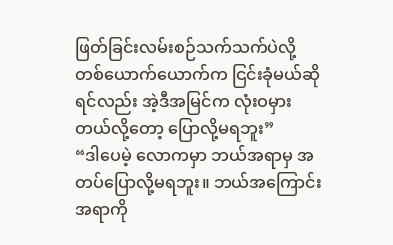ဖြတ်ခြင်းလမ်းစဉ်သက်သက်ပဲလို့ တစ်ယောက်ယောက်က ငြင်းခုံမယ်ဆိုရင်လည်း အဲ့ဒီအမြင်က လုံးဝမှားတယ်လို့တော့ ပြောလို့မရဘူး”
“ဒါပေမဲ့ လောကမှာ ဘယ်အရာမှ အတပ်ပြောလို့မရဘူး။ ဘယ်အကြောင်းအရာကို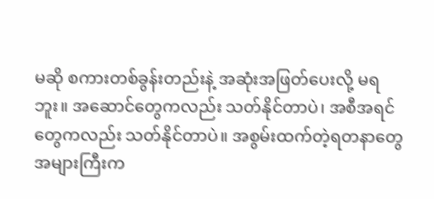မဆို စကားတစ်ခွန်းတည်းနဲ့ အဆုံးအဖြတ်ပေးလို့ မရဘူး။ အဆောင်တွေကလည်း သတ်နိုင်တာပဲ၊ အစီအရင်တွေကလည်း သတ်နိုင်တာပဲ။ အစွမ်းထက်တဲ့ရတနာတွေ အများကြီးက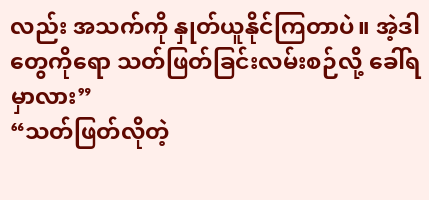လည်း အသက်ကို နှုတ်ယူနိုင်ကြတာပဲ။ အဲ့ဒါတွေကိုရော သတ်ဖြတ်ခြင်းလမ်းစဉ်လို့ ခေါ်ရမှာလား”
“သတ်ဖြတ်လိုတဲ့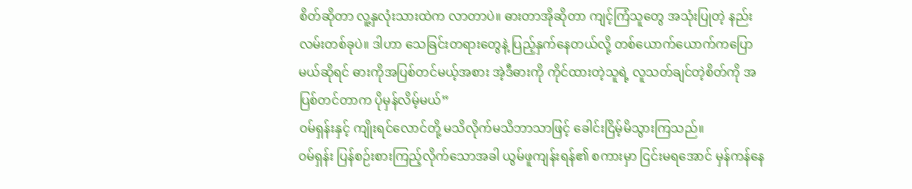စိတ်ဆိုတာ လူ့နှလုံးသားထဲက လာတာပဲ။ ဓားတာအိုဆိုတာ ကျင့်ကြံသူတွေ အသုံးပြုတဲ့ နည်းလမ်းတစ်ခုပဲ။ ဒါဟာ သေခြင်းတရားတွေနဲ့ ပြည့်နှက်နေတယ်လို့ တစ်ယောက်ယောက်ကပြောမယ်ဆိုရင် ဓားကိုအပြစ်တင်မယ့်အစား အဲ့ဒီဓားကို ကိုင်ထားတဲ့သူရဲ့ လူသတ်ချင်တဲ့စိတ်ကို အပြစ်တင်တာက ပိုမှန်လိမ့်မယ်”
ဝမ်ရှန်းနှင့် ကျိုးရင်လောင်တို့ မသိလိုက်မသိဘာသာဖြင့် ခေါင်းငြိမ့်မိသွားကြသည်။
ဝမ်ရှန်း ပြန်စဉ်းစားကြည့်လိုက်သောအခါ ယွမ်ဖူကျန်းရန်၏ စကားမှာ ငြင်းမရအောင် မှန်ကန်နေ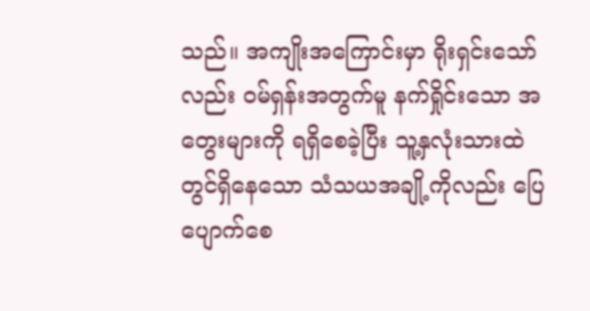သည်။ အကျိုးအကြောင်းမှာ ရိုးရှင်းသော်လည်း ဝမ်ရှန်းအတွက်မူ နက်ရှိုင်းသော အတွေးများကို ရရှိစေခဲ့ပြီး သူ့နှလုံးသားထဲတွင်ရှိနေသော သံသယအချို့ကိုလည်း ပြေပျောက်စေ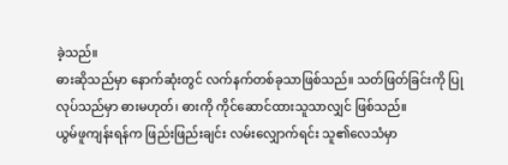ခဲ့သည်။
ဓားဆိုသည်မှာ နောက်ဆုံးတွင် လက်နက်တစ်ခုသာဖြစ်သည်။ သတ်ဖြတ်ခြင်းကို ပြုလုပ်သည်မှာ ဓားမဟုတ်၊ ဓားကို ကိုင်ဆောင်ထားသူသာလျှင် ဖြစ်သည်။
ယွမ်ဖူကျန်းရန်က ဖြည်းဖြည်းချင်း လမ်းလျှောက်ရင်း သူ၏လေသံမှာ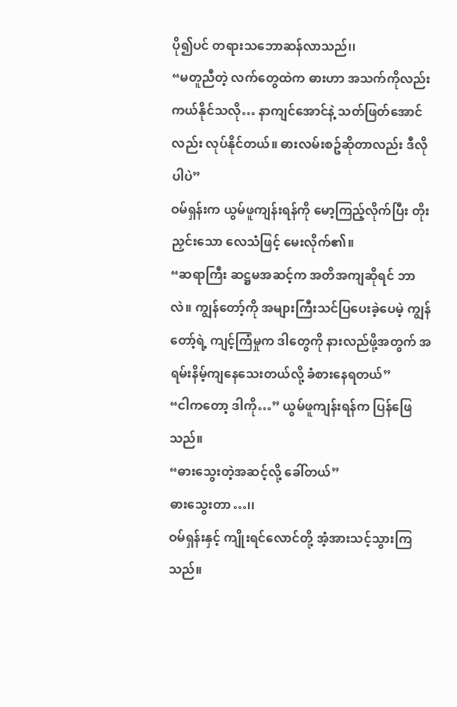ပို၍ပင် တရားသဘောဆန်လာသည်၊၊
“မတူညီတဲ့ လက်တွေထဲက ဓားဟာ အသက်ကိုလည်း ကယ်နိုင်သလို… နာကျင်အောင်နဲ့ သတ်ဖြတ်အောင်လည်း လုပ်နိုင်တယ်။ ဓားလမ်းစဥ်ဆိုတာလည်း ဒီလိုပါပဲ”
ဝမ်ရှန်းက ယွမ်ဖူကျန်းရန်ကို မော့ကြည့်လိုက်ပြီး တိုးညှင်းသော လေသံဖြင့် မေးလိုက်၏။
“ဆရာကြီး ဆဋ္ဌမအဆင့်က အတိအကျဆိုရင် ဘာလဲ။ ကျွန်တော့်ကို အများကြီးသင်ပြပေးခဲ့ပေမဲ့ ကျွန်တော့်ရဲ့ ကျင့်ကြံမှုက ဒါတွေကို နားလည်ဖို့အတွက် အရမ်းနိမ့်ကျနေသေးတယ်လို့ ခံစားနေရတယ်”
“ငါကတော့ ဒါကို…” ယွမ်ဖူကျန်းရန်က ပြန်ဖြေသည်။
“ဓားသွေးတဲ့အဆင့်လို့ ခေါ်တယ်”
ဓားသွေးတာ…၊၊
ဝမ်ရှန်းနှင့် ကျိုးရင်လောင်တို့ အံ့အားသင့်သွားကြသည်။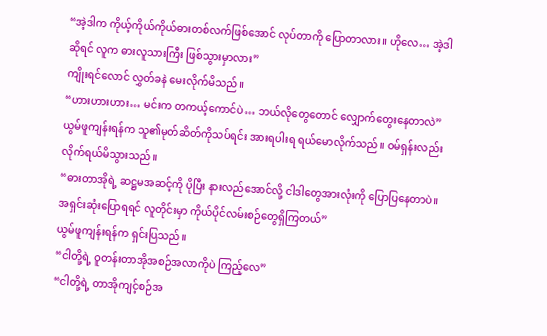“အဲ့ဒါက ကိုယ့်ကိုယ်ကိုယ်ဓားတစ်လက်ဖြစ်အောင် လုပ်တာကို ပြောတာလား။ ဟိုလေ… အဲ့ဒါဆိုရင် လူက ဓားလူသားကြီး ဖြစ်သွားမှာလား”
ကျိုးရင်လောင် လွှတ်ခနဲ မေးလိုက်မိသည်။
“ဟားဟားဟား… မင်းက တကယ့်ကောင်ပဲ… ဘယ်လိုတွေတောင် လျှောက်တွေးနေတာလဲ”
ယွမ်ဖူကျန်းရန်က သူ၏မုတ်ဆိတ်ကိုသပ်ရင်း အားရပါးရ ရယ်မောလိုက်သည်။ ဝမ်ရှန်းလည်း လိုက်ရယ်မိသွားသည်။
“ဓားတာအိုရဲ့ ဆဋ္ဌမအဆင့်ကို ပိုပြီး နားလည်အောင်လို့ ငါဒါတွေအားလုံးကို ပြောပြနေတာပဲ။ အရှင်းဆုံးပြောရရင် လူတိုင်းမှာ ကိုယ်ပိုင်လမ်းစဉ်တွေရှိကြတယ်”
ယွမ်ဖူကျန်းရန်က ရှင်းပြသည်။
“ငါတို့ရဲ့ ဝူတန်းတာအိုအစဉ်အလာကိုပဲ ကြည့်လေ”
“ငါတို့ရဲ့ တာအိုကျင့်စဉ်အ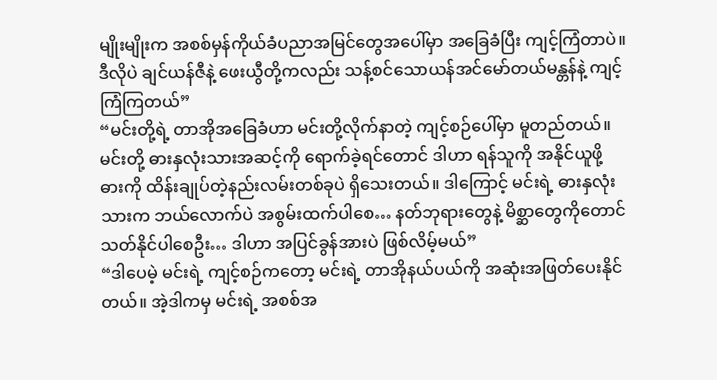မျိုးမျိုးက အစစ်မှန်ကိုယ်ခံပညာအမြင်တွေအပေါ်မှာ အခြေခံပြီး ကျင့်ကြံတာပဲ။ ဒီလိုပဲ ချင်ယန်ဇီနဲ့ ဖေးယွီတို့ကလည်း သန့်စင်သောယန်အင်မော်တယ်မန္တန်နဲ့ ကျင့်ကြံကြတယ်”
“မင်းတို့ရဲ့ တာအိုအခြေခံဟာ မင်းတို့လိုက်နာတဲ့ ကျင့်စဉ်ပေါ်မှာ မူတည်တယ်။ မင်းတို့ ဓားနှလုံးသားအဆင့်ကို ရောက်ခဲ့ရင်တောင် ဒါဟာ ရန်သူကို အနိုင်ယူဖို့ ဓားကို ထိန်းချုပ်တဲ့နည်းလမ်းတစ်ခုပဲ ရှိသေးတယ်။ ဒါကြောင့် မင်းရဲ့ ဓားနှလုံးသားက ဘယ်လောက်ပဲ အစွမ်းထက်ပါစေ… နတ်ဘုရားတွေနဲ့ မိစ္ဆာတွေကိုတောင် သတ်နိုင်ပါစေဦး… ဒါဟာ အပြင်ခွန်အားပဲ ဖြစ်လိမ့်မယ်”
“ဒါပေမဲ့ မင်းရဲ့ ကျင့်စဉ်ကတော့ မင်းရဲ့ တာအိုနယ်ပယ်ကို အဆုံးအဖြတ်ပေးနိုင်တယ်။ အဲ့ဒါကမှ မင်းရဲ့ အစစ်အ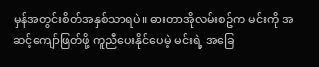မှန်အတွင်းစိတ်အနှစ်သာရပဲ။ ဓားတာအိုလမ်းစဥ်က မင်းကို အဆင့်ကျော်ဖြတ်ဖို့ ကူညီပေးနိုင်ပေမဲ့ မင်းရဲ့ အခြေ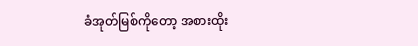ခံအုတ်မြစ်ကိုတော့ အစားထိုး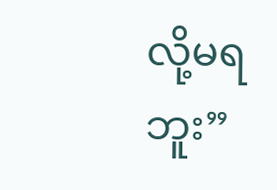လို့မရဘူး”